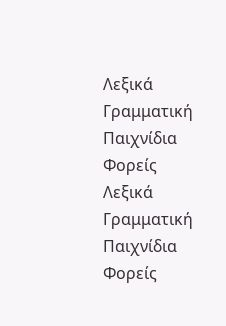Λεξικά
Γραμματική
Παιχνίδια
Φορείς
Λεξικά
Γραμματική
Παιχνίδια
Φορείς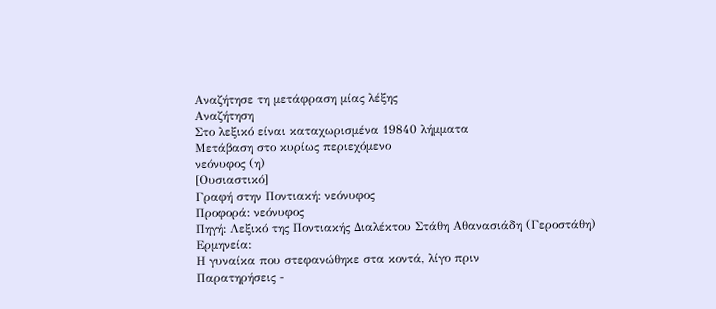Αναζήτησε τη μετάφραση μίας λέξης
Αναζήτηση
Στο λεξικό είναι καταχωρισμένα 19840 λήμματα
Μετάβαση στο κυρίως περιεχόμενο
νεόνυφος (η)
[Ουσιαστικό]
Γραφή στην Ποντιακή: νεόνυφος
Προφορά: νεόνυφος
Πηγή: Λεξικό της Ποντιακής Διαλέκτου Στάθη Αθανασιάδη (Γεροστάθη)
Ερμηνεία:
Η γυναίκα που στεφανώθηκε στα κοντά, λίγο πριν
Παρατηρήσεις -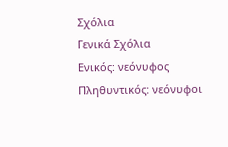Σχόλια
Γενικά Σχόλια
Ενικός: νεόνυφος
Πληθυντικός: νεόνυφοι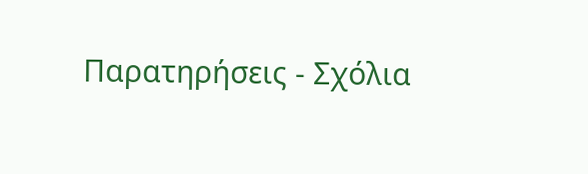Παρατηρήσεις - Σχόλια